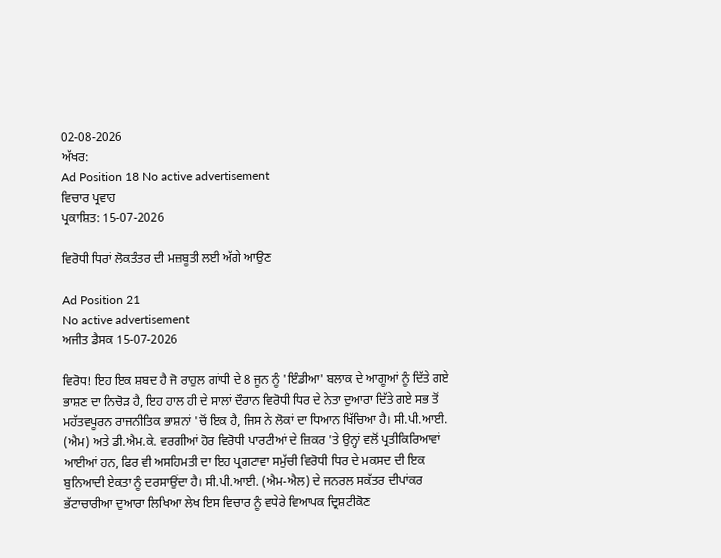02-08-2026
ਅੱਖਰ:
Ad Position 18 No active advertisement
ਵਿਚਾਰ ਪ੍ਰਵਾਹ
ਪ੍ਰਕਾਸ਼ਿਤ: 15-07-2026

ਵਿਰੋਧੀ ਧਿਰਾਂ ਲੋਕਤੰਤਰ ਦੀ ਮਜ਼ਬੂਤੀ ਲਈ ਅੱਗੇ ਆਉਣ

Ad Position 21
No active advertisement
ਅਜੀਤ ਡੈਸਕ 15-07-2026

ਵਿਰੋਧ! ਇਹ ਇਕ ਸ਼ਬਦ ਹੈ ਜੋ ਰਾਹੁਲ ਗਾਂਧੀ ਦੇ 8 ਜੂਨ ਨੂੰ 'ਇੰਡੀਆ' ਬਲਾਕ ਦੇ ਆਗੂਆਂ ਨੂੰ ਦਿੱਤੇ ਗਏ ਭਾਸ਼ਣ ਦਾ ਨਿਚੋੜ ਹੈ, ਇਹ ਹਾਲ ਹੀ ਦੇ ਸਾਲਾਂ ਦੌਰਾਨ ਵਿਰੋਧੀ ਧਿਰ ਦੇ ਨੇਤਾ ਦੁਆਰਾ ਦਿੱਤੇ ਗਏ ਸਭ ਤੋਂ ਮਹੱਤਵਪੂਰਨ ਰਾਜਨੀਤਿਕ ਭਾਸ਼ਨਾਂ 'ਚੋਂ ਇਕ ਹੈ, ਜਿਸ ਨੇ ਲੋਕਾਂ ਦਾ ਧਿਆਨ ਖਿੱਚਿਆ ਹੈ। ਸੀ.ਪੀ.ਆਈ. (ਐਮ) ਅਤੇ ਡੀ.ਐਮ.ਕੇ. ਵਰਗੀਆਂ ਹੋਰ ਵਿਰੋਧੀ ਪਾਰਟੀਆਂ ਦੇ ਜ਼ਿਕਰ 'ਤੇ ਉਨ੍ਹਾਂ ਵਲੋਂ ਪ੍ਰਤੀਕਿਰਿਆਵਾਂ ਆਈਆਂ ਹਨ, ਫਿਰ ਵੀ ਅਸਹਿਮਤੀ ਦਾ ਇਹ ਪ੍ਰਗਟਾਵਾ ਸਮੁੱਚੀ ਵਿਰੋਧੀ ਧਿਰ ਦੇ ਮਕਸਦ ਦੀ ਇਕ ਬੁਨਿਆਦੀ ਏਕਤਾ ਨੂੰ ਦਰਸਾਉਂਦਾ ਹੈ। ਸੀ.ਪੀ.ਆਈ. (ਐਮ-ਐਲ) ਦੇ ਜਨਰਲ ਸਕੱਤਰ ਦੀਪਾਂਕਰ ਭੱਟਾਚਾਰੀਆ ਦੁਆਰਾ ਲਿਖਿਆ ਲੇਖ ਇਸ ਵਿਚਾਰ ਨੂੰ ਵਧੇਰੇ ਵਿਆਪਕ ਦ੍ਰਿਸ਼ਟੀਕੋਣ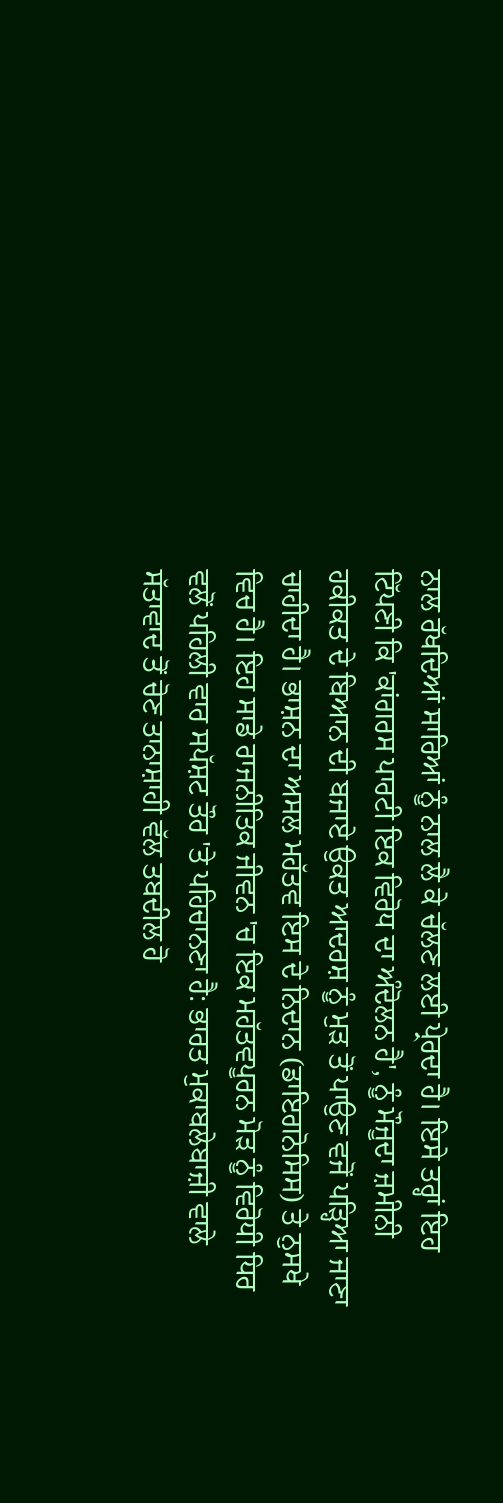ਨਾਲ ਰੱਖਦਿਆਂ ਸਾਰਿਆਂ ਨੂੰ ਨਾਲ ਲੈ ਕੇ ਚੱਲਣ ਲਈ ਪ੍ਰੇਰਦਾ ਹੈ। ਇਸੇ ਤਰ੍ਹਾਂ ਇਹ ਟਿੱਪਣੀ ਕਿ 'ਕਾਂਗਰਸ ਪਾਰਟੀ ਇਕ ਵਿਰੋਧ ਦਾ ਅੰਦੋਲਨ ਹੈ', ਨੂੰ ਮੌਜੂਦਾ ਜ਼ਮੀਨੀ ਹਕੀਕਤ ਦੇ ਬਿਆਨ ਦੀ ਬਜਾਏ ਉਕਤ ਆਦਰਸ਼ ਨੂੰ ਮੁੜ ਤੋਂ ਪਾਉਣ ਵਜੋਂ ਪੜ੍ਹਿਆ ਜਾਣਾ ਚਾਹੀਦਾ ਹੈ। ਭਾਸ਼ਨ ਦਾ ਅਸਲ ਮਹੱਤਵ ਇਸ ਦੇ ਨਿਦਾਨ (ਡਾਇਗਨੋਸਿਸ) ਤੇ ਨੁਸਖੇ ਵਿਚ ਹੈ। ਇਹ ਸਾਡੇ ਰਾਜਨੀਤਿਕ ਜੀਵਨ 'ਚ ਇਕ ਮਹੱਤਵਪੂਰਨ ਮੋੜ ਨੂੰ ਵਿਰੋਧੀ ਧਿਰ ਵਲੋਂ ਪਹਿਲੀ ਵਾਰ ਸਪੱਸ਼ਟ ਤੌਰ 'ਤੇ ਪਹਿਚਾਨਣਾ ਹੈ: ਭਾਰਤ ਮੁਕਾਬਲੇਬਾਜ਼ੀ ਵਾਲੇ ਸੱਤਾਵਾਦ ਤੋਂ ਚੋਣ ਤਾਨਾਸ਼ਾਹੀ ਵੱਲ ਤਬਦੀਲ ਹੋ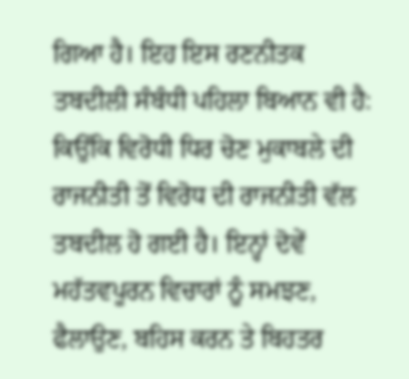ਗਿਆ ਹੈ। ਇਹ ਇਸ ਰਣਨੀਤਕ ਤਬਦੀਲੀ ਸੰਬੰਧੀ ਪਹਿਲਾ ਬਿਆਨ ਵੀ ਹੈ: ਕਿਉਂਕਿ ਵਿਰੋਧੀ ਧਿਰ ਚੋਣ ਮੁਕਾਬਲੇ ਦੀ ਰਾਜਨੀਤੀ ਤੋਂ ਵਿਰੋਧ ਦੀ ਰਾਜਨੀਤੀ ਵੱਲ ਤਬਦੀਲ ਹੋ ਗਈ ਹੈ। ਇਨ੍ਹਾਂ ਦੋਵੇਂ ਮਹੱਤਵਪੂਰਨ ਵਿਚਾਰਾਂ ਨੂੰ ਸਮਝਣ, ਫੈਲਾਉਣ, ਬਹਿਸ ਕਰਨ ਤੇ ਬਿਹਤਰ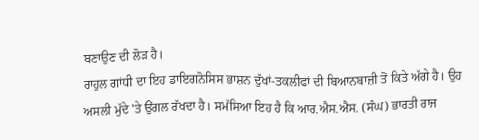ਬਣਾਉਣ ਦੀ ਲੋੜ ਹੈ।
ਰਾਹੁਲ ਗਾਂਧੀ ਦਾ ਇਹ ਡਾਇਗਨੋਸਿਸ ਭਾਸ਼ਨ ਦੁੱਖਾਂ-ਤਕਲੀਫਾਂ ਦੀ ਬਿਆਨਬਾਜ਼ੀ ਤੋਂ ਕਿਤੇ ਅੱਗੇ ਹੈ। ਉਹ ਅਸਲੀ ਮੁੱਦੇ 'ਤੇ ਉਂਗਲ ਰੱਖਦਾ ਹੈ। ਸਮੱਸਿਆ ਇਹ ਹੈ ਕਿ ਆਰ.ਐਸ.ਐਸ. (ਸੰਘ) ਭਾਰਤੀ ਰਾਜ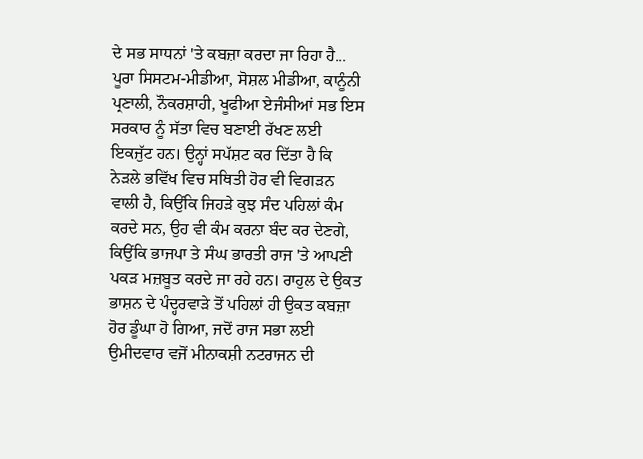ਦੇ ਸਭ ਸਾਧਨਾਂ 'ਤੇ ਕਬਜ਼ਾ ਕਰਦਾ ਜਾ ਰਿਹਾ ਹੈ... ਪੂਰਾ ਸਿਸਟਮ-ਮੀਡੀਆ, ਸੋਸ਼ਲ ਮੀਡੀਆ, ਕਾਨੂੰਨੀ ਪ੍ਰਣਾਲੀ, ਨੌਕਰਸ਼ਾਹੀ, ਖੂਫੀਆ ਏਜੰਸੀਆਂ ਸਭ ਇਸ ਸਰਕਾਰ ਨੂੰ ਸੱਤਾ ਵਿਚ ਬਣਾਈ ਰੱਖਣ ਲਈ ਇਕਜੁੱਟ ਹਨ। ਉਨ੍ਹਾਂ ਸਪੱਸ਼ਟ ਕਰ ਦਿੱਤਾ ਹੈ ਕਿ ਨੇੜਲੇ ਭਵਿੱਖ ਵਿਚ ਸਥਿਤੀ ਹੋਰ ਵੀ ਵਿਗੜਨ ਵਾਲੀ ਹੈ, ਕਿਉਂਕਿ ਜਿਹੜੇ ਕੁਝ ਸੰਦ ਪਹਿਲਾਂ ਕੰਮ ਕਰਦੇ ਸਨ, ਉਹ ਵੀ ਕੰਮ ਕਰਨਾ ਬੰਦ ਕਰ ਦੇਣਗੇ, ਕਿਉਂਕਿ ਭਾਜਪਾ ਤੇ ਸੰਘ ਭਾਰਤੀ ਰਾਜ 'ਤੇ ਆਪਣੀ ਪਕੜ ਮਜ਼ਬੂਤ ਕਰਦੇ ਜਾ ਰਹੇ ਹਨ। ਰਾਹੁਲ ਦੇ ਉਕਤ ਭਾਸ਼ਨ ਦੇ ਪੰਦ੍ਹਰਵਾੜੇ ਤੋਂ ਪਹਿਲਾਂ ਹੀ ਉਕਤ ਕਬਜ਼ਾ ਹੋਰ ਡੂੰਘਾ ਹੋ ਗਿਆ, ਜਦੋਂ ਰਾਜ ਸਭਾ ਲਈ ਉਮੀਦਵਾਰ ਵਜੋਂ ਮੀਨਾਕਸ਼ੀ ਨਟਰਾਜਨ ਦੀ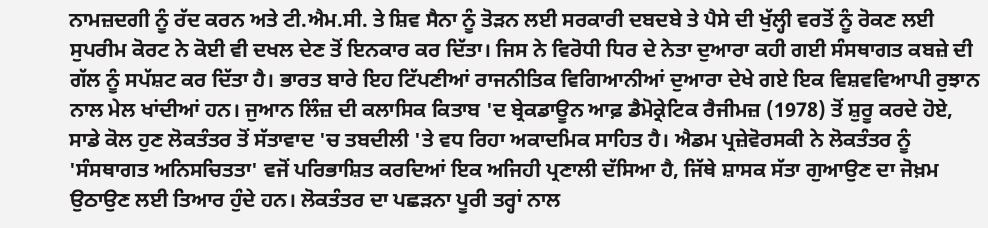ਨਾਮਜ਼ਦਗੀ ਨੂੰ ਰੱਦ ਕਰਨ ਅਤੇ ਟੀ.ਐਮ.ਸੀ. ਤੇ ਸ਼ਿਵ ਸੈਨਾ ਨੂੰ ਤੋੜਨ ਲਈ ਸਰਕਾਰੀ ਦਬਦਬੇ ਤੇ ਪੈਸੇ ਦੀ ਖੁੱਲ੍ਹੀ ਵਰਤੋਂ ਨੂੰ ਰੋਕਣ ਲਈ ਸੁਪਰੀਮ ਕੋਰਟ ਨੇ ਕੋਈ ਵੀ ਦਖਲ ਦੇਣ ਤੋਂ ਇਨਕਾਰ ਕਰ ਦਿੱਤਾ। ਜਿਸ ਨੇ ਵਿਰੋਧੀ ਧਿਰ ਦੇ ਨੇਤਾ ਦੁਆਰਾ ਕਹੀ ਗਈ ਸੰਸਥਾਗਤ ਕਬਜ਼ੇ ਦੀ ਗੱਲ ਨੂੰ ਸਪੱਸ਼ਟ ਕਰ ਦਿੱਤਾ ਹੈ। ਭਾਰਤ ਬਾਰੇ ਇਹ ਟਿੱਪਣੀਆਂ ਰਾਜਨੀਤਿਕ ਵਿਗਿਆਨੀਆਂ ਦੁਆਰਾ ਦੇਖੇ ਗਏ ਇਕ ਵਿਸ਼ਵਵਿਆਪੀ ਰੁਝਾਨ ਨਾਲ ਮੇਲ ਖਾਂਦੀਆਂ ਹਨ। ਜੁਆਨ ਲਿੰਜ਼ ਦੀ ਕਲਾਸਿਕ ਕਿਤਾਬ 'ਦ ਬ੍ਰੇਕਡਾਊਨ ਆਫ਼ ਡੈਮੋਕ੍ਰੇਟਿਕ ਰੈਜੀਮਜ਼ (1978) ਤੋਂ ਸ਼ੁਰੂ ਕਰਦੇ ਹੋਏ, ਸਾਡੇ ਕੋਲ ਹੁਣ ਲੋਕਤੰਤਰ ਤੋਂ ਸੱਤਾਵਾਦ 'ਚ ਤਬਦੀਲੀ 'ਤੇ ਵਧ ਰਿਹਾ ਅਕਾਦਮਿਕ ਸਾਹਿਤ ਹੈ। ਐਡਮ ਪ੍ਰਜ਼ੇਵੋਰਸਕੀ ਨੇ ਲੋਕਤੰਤਰ ਨੂੰ 'ਸੰਸਥਾਗਤ ਅਨਿਸਚਿਤਤਾ' ਵਜੋਂ ਪਰਿਭਾਸ਼ਿਤ ਕਰਦਿਆਂ ਇਕ ਅਜਿਹੀ ਪ੍ਰਣਾਲੀ ਦੱਸਿਆ ਹੈ, ਜਿੱਥੇ ਸ਼ਾਸਕ ਸੱਤਾ ਗੁਆਉਣ ਦਾ ਜੋਖ਼ਮ ਉਠਾਉਣ ਲਈ ਤਿਆਰ ਹੁੰਦੇ ਹਨ। ਲੋਕਤੰਤਰ ਦਾ ਪਛੜਨਾ ਪੂਰੀ ਤਰ੍ਹਾਂ ਨਾਲ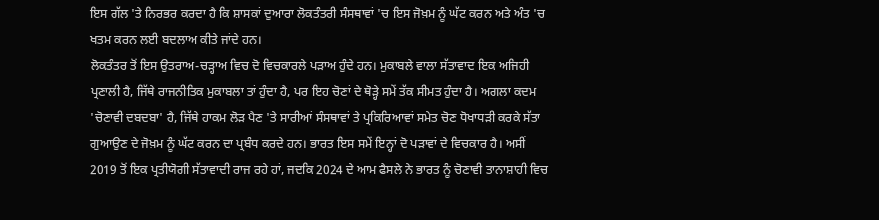ਇਸ ਗੱਲ 'ਤੇ ਨਿਰਭਰ ਕਰਦਾ ਹੈ ਕਿ ਸ਼ਾਸਕਾਂ ਦੁਆਰਾ ਲੋਕਤੰਤਰੀ ਸੰਸਥਾਵਾਂ 'ਚ ਇਸ ਜੋਖ਼ਮ ਨੂੰ ਘੱਟ ਕਰਨ ਅਤੇ ਅੰਤ 'ਚ ਖਤਮ ਕਰਨ ਲਈ ਬਦਲਾਅ ਕੀਤੇ ਜਾਂਦੇ ਹਨ।
ਲੋਕਤੰਤਰ ਤੋਂ ਇਸ ਉਤਰਾਅ-ਚੜ੍ਹਾਅ ਵਿਚ ਦੋ ਵਿਚਕਾਰਲੇ ਪੜਾਅ ਹੁੰਦੇ ਹਨ। ਮੁਕਾਬਲੇ ਵਾਲਾ ਸੱਤਾਵਾਦ ਇਕ ਅਜਿਹੀ ਪ੍ਰਣਾਲੀ ਹੈ, ਜਿੱਥੇ ਰਾਜਨੀਤਿਕ ਮੁਕਾਬਲਾ ਤਾਂ ਹੁੰਦਾ ਹੈ, ਪਰ ਇਹ ਚੋਣਾਂ ਦੇ ਥੋੜ੍ਹੇ ਸਮੇਂ ਤੱਕ ਸੀਮਤ ਹੁੰਦਾ ਹੈ। ਅਗਲਾ ਕਦਮ 'ਚੋਣਾਵੀ ਦਬਦਬਾ' ਹੈ, ਜਿੱਥੇ ਹਾਕਮ ਲੋੜ ਪੈਣ 'ਤੇ ਸਾਰੀਆਂ ਸੰਸਥਾਵਾਂ ਤੇ ਪ੍ਰਕਿਰਿਆਵਾਂ ਸਮੇਤ ਚੋਣ ਧੋਖਾਧੜੀ ਕਰਕੇ ਸੱਤਾ ਗੁਆਉਣ ਦੇ ਜੋਖ਼ਮ ਨੂੰ ਘੱਟ ਕਰਨ ਦਾ ਪ੍ਰਬੰਧ ਕਰਦੇ ਹਨ। ਭਾਰਤ ਇਸ ਸਮੇਂ ਇਨ੍ਹਾਂ ਦੋ ਪੜਾਵਾਂ ਦੇ ਵਿਚਕਾਰ ਹੈ। ਅਸੀਂ 2019 ਤੋਂ ਇਕ ਪ੍ਰਤੀਯੋਗੀ ਸੱਤਾਵਾਦੀ ਰਾਜ ਰਹੇ ਹਾਂ, ਜਦਕਿ 2024 ਦੇ ਆਮ ਫੈਸਲੇ ਨੇ ਭਾਰਤ ਨੂੰ ਚੋਣਾਵੀ ਤਾਨਾਸ਼ਾਹੀ ਵਿਚ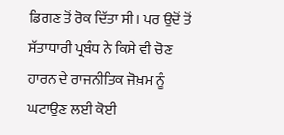ਡਿਗਣ ਤੋਂ ਰੋਕ ਦਿੱਤਾ ਸੀ। ਪਰ ਉਦੋਂ ਤੋਂ ਸੱਤਾਧਾਰੀ ਪ੍ਰਬੰਧ ਨੇ ਕਿਸੇ ਵੀ ਚੋਣ ਹਾਰਨ ਦੇ ਰਾਜਨੀਤਿਕ ਜੋਖ਼ਮ ਨੂੰ ਘਟਾਉਣ ਲਈ ਕੋਈ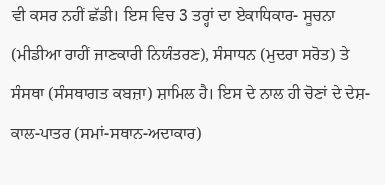ਵੀ ਕਸਰ ਨਹੀਂ ਛੱਡੀ। ਇਸ ਵਿਚ 3 ਤਰ੍ਹਾਂ ਦਾ ਏਕਾਧਿਕਾਰ- ਸੂਚਨਾ (ਮੀਡੀਆ ਰਾਹੀਂ ਜਾਣਕਾਰੀ ਨਿਯੰਤਰਣ), ਸੰਸਾਧਨ (ਮੁਦਰਾ ਸਰੋਤ) ਤੇ ਸੰਸਥਾ (ਸੰਸਥਾਗਤ ਕਬਜ਼ਾ) ਸ਼ਾਮਿਲ ਹੈ। ਇਸ ਦੇ ਨਾਲ ਹੀ ਚੋਣਾਂ ਦੇ ਦੇਸ਼-ਕਾਲ-ਪਾਤਰ (ਸਮਾਂ-ਸਥਾਨ-ਅਦਾਕਾਰ)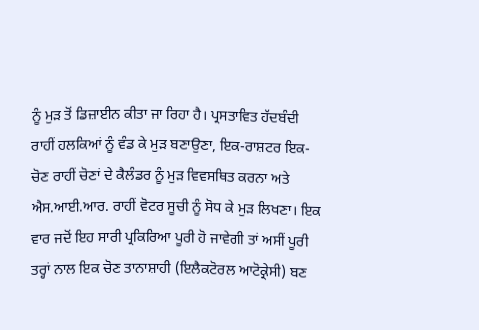ਨੂੰ ਮੁੜ ਤੋਂ ਡਿਜ਼ਾਈਨ ਕੀਤਾ ਜਾ ਰਿਹਾ ਹੈ। ਪ੍ਰਸਤਾਵਿਤ ਹੱਦਬੰਦੀ ਰਾਹੀਂ ਹਲਕਿਆਂ ਨੂੰ ਵੰਡ ਕੇ ਮੁੜ ਬਣਾਉਣਾ, ਇਕ-ਰਾਸ਼ਟਰ ਇਕ-ਚੋਣ ਰਾਹੀਂ ਚੋਣਾਂ ਦੇ ਕੈਲੰਡਰ ਨੂੰ ਮੁੜ ਵਿਵਸਥਿਤ ਕਰਨਾ ਅਤੇ ਐਸ.ਆਈ.ਆਰ. ਰਾਹੀਂ ਵੋਟਰ ਸੂਚੀ ਨੂੰ ਸੋਧ ਕੇ ਮੁੜ ਲਿਖਣਾ। ਇਕ ਵਾਰ ਜਦੋਂ ਇਹ ਸਾਰੀ ਪ੍ਰਕਿਰਿਆ ਪੂਰੀ ਹੋ ਜਾਵੇਗੀ ਤਾਂ ਅਸੀਂ ਪੂਰੀ ਤਰ੍ਹਾਂ ਨਾਲ ਇਕ ਚੋਣ ਤਾਨਾਸ਼ਾਹੀ (ਇਲੈਕਟੋਰਲ ਆਟੋਕ੍ਰੇਸੀ) ਬਣ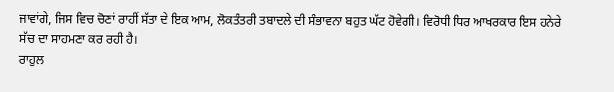ਜਾਵਾਂਗੇ, ਜਿਸ ਵਿਚ ਚੋਣਾਂ ਰਾਹੀਂ ਸੱਤਾ ਦੇ ਇਕ ਆਮ, ਲੋਕਤੰਤਰੀ ਤਬਾਦਲੇ ਦੀ ਸੰਭਾਵਨਾ ਬਹੁਤ ਘੱਟ ਹੋਵੇਗੀ। ਵਿਰੋਧੀ ਧਿਰ ਆਖਰਕਾਰ ਇਸ ਹਨੇਰੇ ਸੱਚ ਦਾ ਸਾਹਮਣਾ ਕਰ ਰਹੀ ਹੈ।
ਰਾਹੁਲ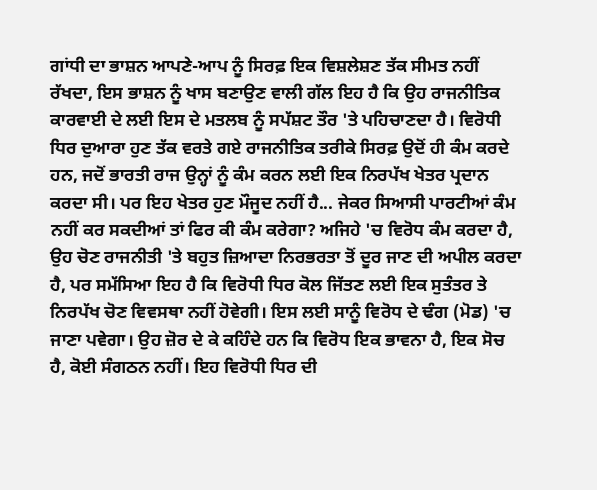ਗਾਂਧੀ ਦਾ ਭਾਸ਼ਨ ਆਪਣੇ-ਆਪ ਨੂੰ ਸਿਰਫ਼ ਇਕ ਵਿਸ਼ਲੇਸ਼ਣ ਤੱਕ ਸੀਮਤ ਨਹੀਂ ਰੱਖਦਾ, ਇਸ ਭਾਸ਼ਨ ਨੂੰ ਖਾਸ ਬਣਾਉਣ ਵਾਲੀ ਗੱਲ ਇਹ ਹੈ ਕਿ ਉਹ ਰਾਜਨੀਤਿਕ ਕਾਰਵਾਈ ਦੇ ਲਈ ਇਸ ਦੇ ਮਤਲਬ ਨੂੰ ਸਪੱਸ਼ਟ ਤੌਰ 'ਤੇ ਪਹਿਚਾਣਦਾ ਹੈ। ਵਿਰੋਧੀ ਧਿਰ ਦੁਆਰਾ ਹੁਣ ਤੱਕ ਵਰਤੇ ਗਏ ਰਾਜਨੀਤਿਕ ਤਰੀਕੇ ਸਿਰਫ਼ ਉਦੋਂ ਹੀ ਕੰਮ ਕਰਦੇ ਹਨ, ਜਦੋਂ ਭਾਰਤੀ ਰਾਜ ਉਨ੍ਹਾਂ ਨੂੰ ਕੰਮ ਕਰਨ ਲਈ ਇਕ ਨਿਰਪੱਖ ਖੇਤਰ ਪ੍ਰਦਾਨ ਕਰਦਾ ਸੀ। ਪਰ ਇਹ ਖੇਤਰ ਹੁਣ ਮੌਜੂਦ ਨਹੀਂ ਹੈ... ਜੇਕਰ ਸਿਆਸੀ ਪਾਰਟੀਆਂ ਕੰਮ ਨਹੀਂ ਕਰ ਸਕਦੀਆਂ ਤਾਂ ਫਿਰ ਕੀ ਕੰਮ ਕਰੇਗਾ? ਅਜਿਹੇ 'ਚ ਵਿਰੋਧ ਕੰਮ ਕਰਦਾ ਹੈ, ਉਹ ਚੋਣ ਰਾਜਨੀਤੀ 'ਤੇ ਬਹੁਤ ਜ਼ਿਆਦਾ ਨਿਰਭਰਤਾ ਤੋਂ ਦੂਰ ਜਾਣ ਦੀ ਅਪੀਲ ਕਰਦਾ ਹੈ, ਪਰ ਸਮੱਸਿਆ ਇਹ ਹੈ ਕਿ ਵਿਰੋਧੀ ਧਿਰ ਕੋਲ ਜਿੱਤਣ ਲਈ ਇਕ ਸੁਤੰਤਰ ਤੇ ਨਿਰਪੱਖ ਚੋਣ ਵਿਵਸਥਾ ਨਹੀਂ ਹੋਵੇਗੀ। ਇਸ ਲਈ ਸਾਨੂੰ ਵਿਰੋਧ ਦੇ ਢੰਗ (ਮੋਡ) 'ਚ ਜਾਣਾ ਪਵੇਗਾ। ਉਹ ਜ਼ੋਰ ਦੇ ਕੇ ਕਹਿੰਦੇ ਹਨ ਕਿ ਵਿਰੋਧ ਇਕ ਭਾਵਨਾ ਹੈ, ਇਕ ਸੋਚ ਹੈ, ਕੋਈ ਸੰਗਠਨ ਨਹੀਂ। ਇਹ ਵਿਰੋਧੀ ਧਿਰ ਦੀ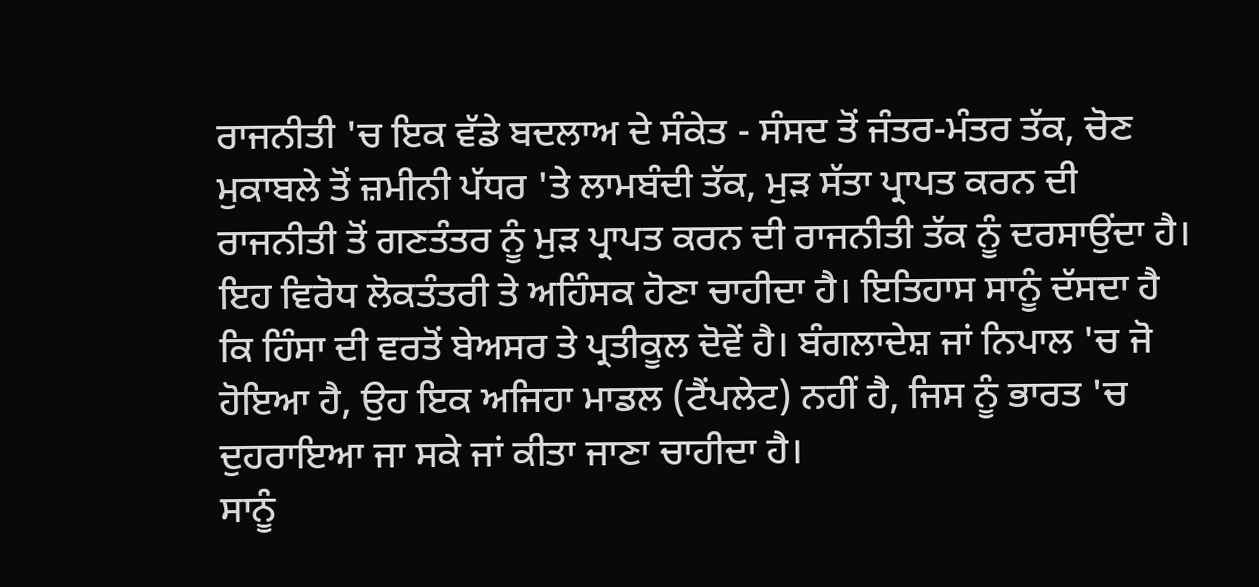ਰਾਜਨੀਤੀ 'ਚ ਇਕ ਵੱਡੇ ਬਦਲਾਅ ਦੇ ਸੰਕੇਤ - ਸੰਸਦ ਤੋਂ ਜੰਤਰ-ਮੰਤਰ ਤੱਕ, ਚੋਣ ਮੁਕਾਬਲੇ ਤੋਂ ਜ਼ਮੀਨੀ ਪੱਧਰ 'ਤੇ ਲਾਮਬੰਦੀ ਤੱਕ, ਮੁੜ ਸੱਤਾ ਪ੍ਰਾਪਤ ਕਰਨ ਦੀ ਰਾਜਨੀਤੀ ਤੋਂ ਗਣਤੰਤਰ ਨੂੰ ਮੁੜ ਪ੍ਰਾਪਤ ਕਰਨ ਦੀ ਰਾਜਨੀਤੀ ਤੱਕ ਨੂੰ ਦਰਸਾਉਂਦਾ ਹੈ। ਇਹ ਵਿਰੋਧ ਲੋਕਤੰਤਰੀ ਤੇ ਅਹਿੰਸਕ ਹੋਣਾ ਚਾਹੀਦਾ ਹੈ। ਇਤਿਹਾਸ ਸਾਨੂੰ ਦੱਸਦਾ ਹੈ ਕਿ ਹਿੰਸਾ ਦੀ ਵਰਤੋਂ ਬੇਅਸਰ ਤੇ ਪ੍ਰਤੀਕੂਲ ਦੋਵੇਂ ਹੈ। ਬੰਗਲਾਦੇਸ਼ ਜਾਂ ਨਿਪਾਲ 'ਚ ਜੋ ਹੋਇਆ ਹੈ, ਉਹ ਇਕ ਅਜਿਹਾ ਮਾਡਲ (ਟੈਂਪਲੇਟ) ਨਹੀਂ ਹੈ, ਜਿਸ ਨੂੰ ਭਾਰਤ 'ਚ ਦੁਹਰਾਇਆ ਜਾ ਸਕੇ ਜਾਂ ਕੀਤਾ ਜਾਣਾ ਚਾਹੀਦਾ ਹੈ।
ਸਾਨੂੰ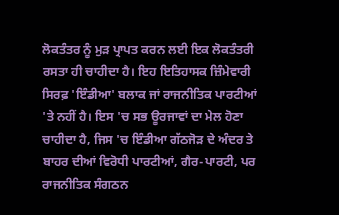ਲੋਕਤੰਤਰ ਨੂੰ ਮੁੜ ਪ੍ਰਾਪਤ ਕਰਨ ਲਈ ਇਕ ਲੋਕਤੰਤਰੀ ਰਸਤਾ ਹੀ ਚਾਹੀਦਾ ਹੈ। ਇਹ ਇਤਿਹਾਸਕ ਜ਼ਿੰਮੇਵਾਰੀ ਸਿਰਫ਼ 'ਇੰਡੀਆ' ਬਲਾਕ ਜਾਂ ਰਾਜਨੀਤਿਕ ਪਾਰਟੀਆਂ 'ਤੇ ਨਹੀਂ ਹੈ। ਇਸ 'ਚ ਸਭ ਊਰਜਾਵਾਂ ਦਾ ਮੇਲ ਹੋਣਾ ਚਾਹੀਦਾ ਹੈ, ਜਿਸ 'ਚ ਇੰਡੀਆ ਗੱਠਜੋੜ ਦੇ ਅੰਦਰ ਤੇ ਬਾਹਰ ਦੀਆਂ ਵਿਰੋਧੀ ਪਾਰਟੀਆਂ, ਗੈਰ-ਪਾਰਟੀ, ਪਰ ਰਾਜਨੀਤਿਕ ਸੰਗਠਨ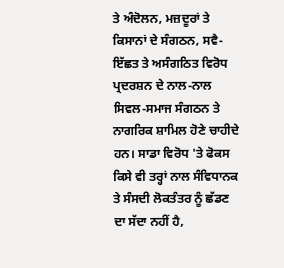ਤੇ ਅੰਦੋਲਨ, ਮਜ਼ਦੂਰਾਂ ਤੇ ਕਿਸਾਨਾਂ ਦੇ ਸੰਗਠਨ, ਸਵੈ-ਇੱਛਤ ਤੇ ਅਸੰਗਠਿਤ ਵਿਰੋਧ ਪ੍ਰਦਰਸ਼ਨ ਦੇ ਨਾਲ-ਨਾਲ ਸਿਵਲ-ਸਮਾਜ ਸੰਗਠਨ ਤੇ ਨਾਗਰਿਕ ਸ਼ਾਮਿਲ ਹੋਣੇ ਚਾਹੀਦੇ ਹਨ। ਸਾਡਾ ਵਿਰੋਧ 'ਤੇ ਫੋਕਸ ਕਿਸੇ ਵੀ ਤਰ੍ਹਾਂ ਨਾਲ ਸੰਵਿਧਾਨਕ ਤੇ ਸੰਸਦੀ ਲੋਕਤੰਤਰ ਨੂੰ ਛੱਡਣ ਦਾ ਸੱਦਾ ਨਹੀਂ ਹੈ,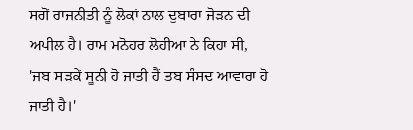ਸਗੋਂ ਰਾਜਨੀਤੀ ਨੂੰ ਲੋਕਾਂ ਨਾਲ ਦੁਬਾਰਾ ਜੋੜਨ ਦੀ ਅਪੀਲ ਹੈ। ਰਾਮ ਮਨੋਹਰ ਲੋਹੀਆ ਨੇ ਕਿਹਾ ਸੀ, 'ਜਬ ਸੜਕੇਂ ਸੂਨੀ ਹੋ ਜਾਤੀ ਹੈਂ ਤਬ ਸੰਸਦ ਆਵਾਰਾ ਹੋ ਜਾਤੀ ਹੈ।'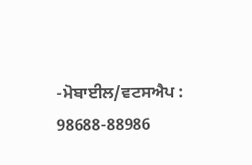-ਮੋਬਾਈਲ/ਵਟਸਐਪ : 98688-88986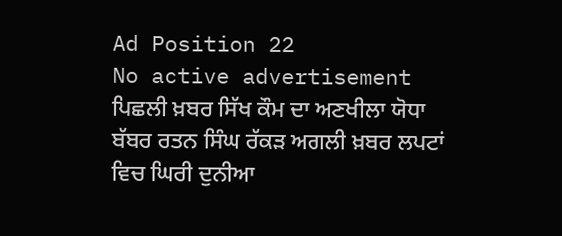Ad Position 22
No active advertisement
ਪਿਛਲੀ ਖ਼ਬਰ ਸਿੱਖ ਕੌਮ ਦਾ ਅਣਖੀਲਾ ਯੋਧਾ ਬੱਬਰ ਰਤਨ ਸਿੰਘ ਰੱਕੜ ਅਗਲੀ ਖ਼ਬਰ ਲਪਟਾਂ ਵਿਚ ਘਿਰੀ ਦੁਨੀਆ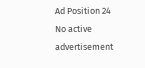Ad Position 24
No active advertisement